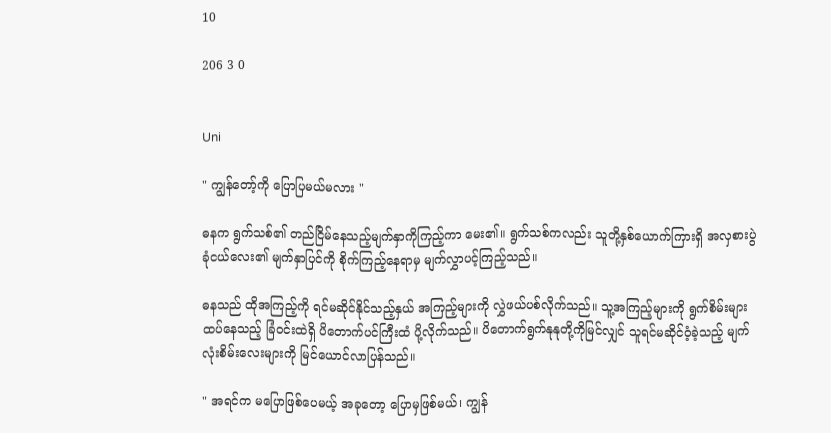10

206 3 0


Uni

" ကျွန်တော့်ကို ပြောပြမယ်မလား "

ဓနက ရွက်သစ်၏ တည်ငြိမ်နေသည့်မျက်နှာကိုကြည့်ကာ မေး၏။ ရွက်သစ်ကလည်း သူတို့နှစ်ယောက်ကြားရှိ အလှစားပွဲခုံငယ်လေး၏ မျက်နှာပြင်ကို စိုက်ကြည့်နေရာမှ မျက်လွှာပင့်ကြည့်သည်။

ဓနသည် ထိုအကြည့်ကို ရင်မဆိုင်နိုင်သည့်နှယ် အကြည့်များကို လွှဲဖယ်ပစ်လိုက်သည်။ သူ့အကြည့်များကို ရွက်စိမ်းများထပ်နေသည့် ခြံဝင်းထဲရှိ ပိတောက်ပင်ကြီးထံ ပို့လိုက်သည်။ ပိတောက်ရွက်နုနုတို့ကိုမြင်လျှင် သူရင်မဆိုင်ဝံ့ခဲ့သည့် မျက်လုံးစိမ်းလေးများကို မြင်ယောင်လာပြန်သည်။

" အရင်က မပြောဖြစ်ပေမယ့် အခုတော့ ပြောမှဖြစ်မယ်၊ ကျွန်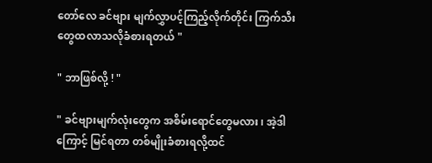တော်လေ ခင်ဗျား မျက်လွှာပင့်ကြည့်လိုက်တိုင်း ကြက်သီးတွေထလာသလိုခံစားရတယ် "

" ဘာဖြစ်လို့ ! "

" ခင်ဗျားမျက်လုံးတွေက အစိမ်းရောင်တွေမလား၊ အဲ့ဒါကြောင့် မြင်ရတာ တစ်မျိုးခံစားရလို့ထင်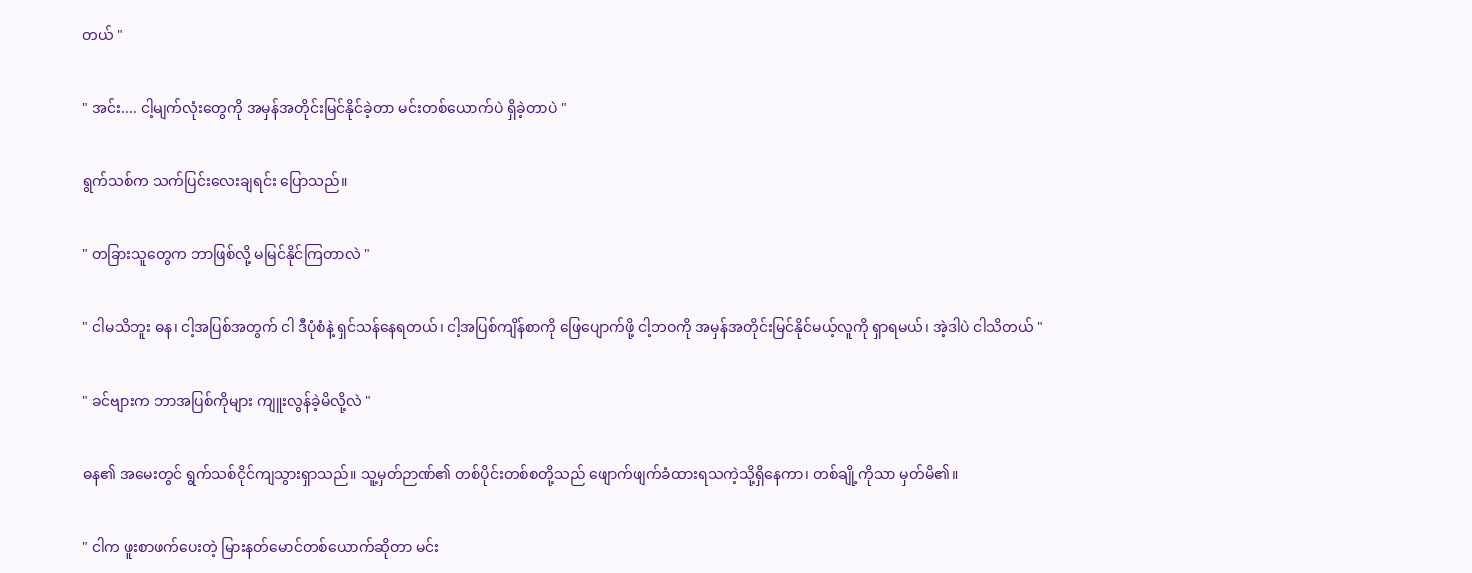တယ် "

" အင်း.... ငါ့မျက်လုံးတွေကို အမှန်အတိုင်းမြင်နိုင်ခဲ့တာ မင်းတစ်ယောက်ပဲ ရှိခဲ့တာပဲ "

ရွက်သစ်က သက်ပြင်းလေးချရင်း ပြောသည်။

" တခြားသူတွေက ဘာဖြစ်လို့ မမြင်နိုင်ကြတာလဲ "

" ငါမသိဘူး ဓန၊ ငါ့အပြစ်အတွက် ငါ ဒီပုံစံနဲ့ ရှင်သန်နေရတယ်၊ ငါ့အပြစ်ကျိန်စာကို ဖြေပျောက်ဖို့ ငါ့ဘဝကို အမှန်အတိုင်းမြင်နိုင်မယ့်လူကို ရှာရမယ်၊ အဲ့ဒါပဲ ငါသိတယ် "

" ခင်ဗျားက ဘာအပြစ်ကိုများ ကျူးလွန်ခဲ့မိလို့လဲ "

ဓန၏ အမေးတွင် ရွက်သစ်ငိုင်ကျသွားရှာသည်။ သူ့မှတ်ဉာဏ်၏ တစ်ပိုင်းတစ်စတို့သည် ဖျောက်ဖျက်ခံထားရသကဲ့သို့ရှိနေကာ၊ တစ်ချို့ကိုသာ မှတ်မိ၏။

" ငါက ဖူးစာဖက်ပေးတဲ့ မြားနတ်မောင်တစ်ယောက်ဆိုတာ မင်း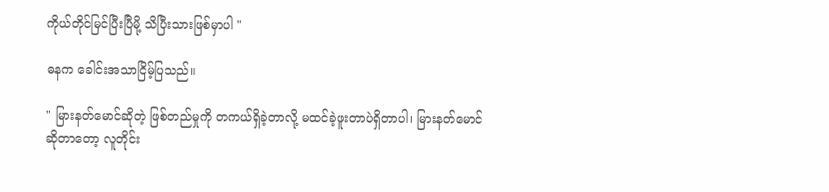ကိုယ်တိုင်မြင်ပြီးပြီမို့ သိပြီးသားဖြစ်မှာပါ "

ဓနက ခေါင်းအသာငြိမ့်ပြသည်။

" မြားနတ်မောင်ဆိုတဲ့ ဖြစ်တည်မှုကို တကယ်ရှိခဲ့တာလို့ မထင်ခဲ့ဖူးတာပဲရှိတာပါ၊ မြားနတ်မောင်ဆိုတာတော့ လူတိုင်း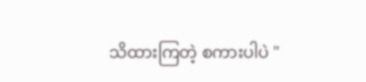သိထားကြတဲ့ စကားပါပဲ "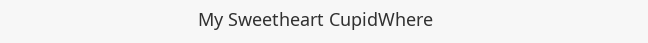My Sweetheart CupidWhere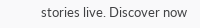stories live. Discover now